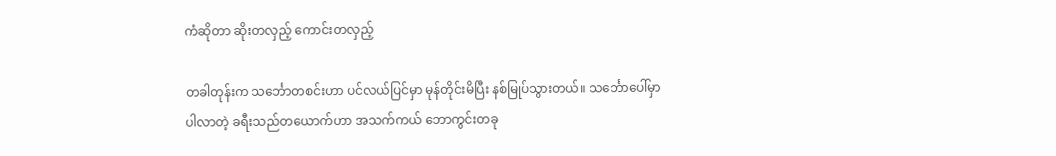ကံဆိုတာ ဆိုးတလှည့် ကောင်းတလှည့်

တခါတုန်းက သင်္ဘောတစင်းဟာ ပင်လယ်ပြင်မှာ မုန်တိုင်းမိပြီး နစ်မြုပ်သွားတယ်။ သင်္ဘောပေါ်မှာ ပါလာတဲ့ ခရီးသည်တယောက်ဟာ အသက်ကယ် ဘောကွင်းတခု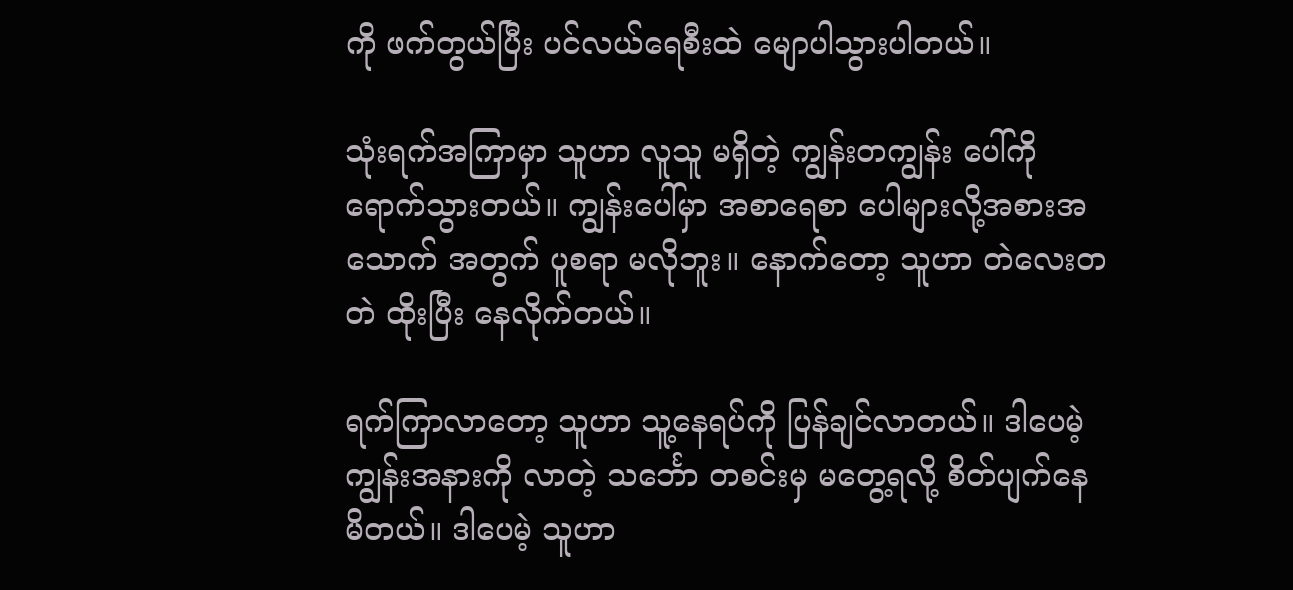ကို ဖက်တွယ်ပြီး ပင်လယ်ရေစီးထဲ မျောပါသွားပါတယ်။

သုံးရက်အကြာမှာ သူဟာ လူသူ မရှိတဲ့ ကျွန်းတကျွန်း ပေါ်ကို ရောက်သွားတယ်။ ကျွန်းပေါ်မှာ အစာရေစာ ပေါများလို့အစားအသောက် အတွက် ပူစရာ မလိုဘူး။ နောက်တော့ သူဟာ တဲလေးတတဲ ထိုးပြီး နေလိုက်တယ်။

ရက်ကြာလာတော့ သူဟာ သူ့နေရပ်ကို ပြန်ချင်လာတယ်။ ဒါပေမဲ့ ကျွန်းအနားကို လာတဲ့ သင်္ဘော တစင်းမှ မတွေ့ရလို့ စိတ်ပျက်နေ မိတယ်။ ဒါပေမဲ့ သူဟာ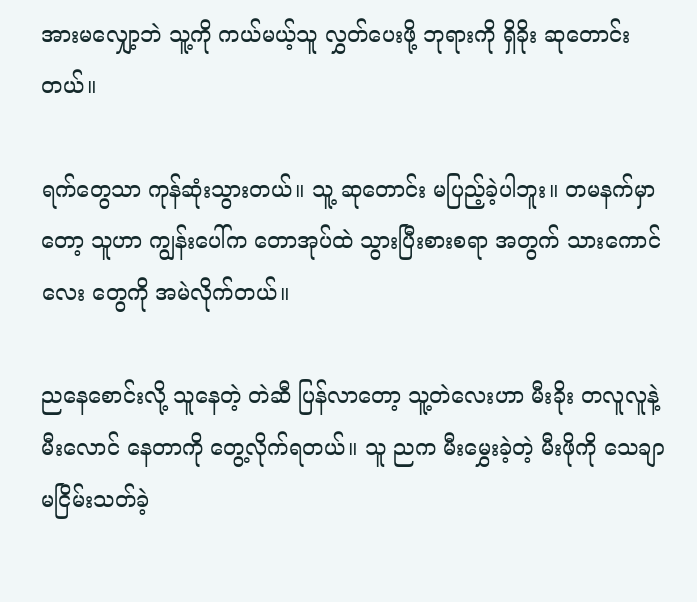အားမလျှော့ဘဲ သူ့ကို ကယ်မယ့်သူ လွှတ်ပေးဖို့ ဘုရားကို ရှိခိုး ဆုတောင်းတယ်။

ရက်တွေသာ ကုန်ဆုံးသွားတယ်။ သူ့ ဆုတောင်း မပြည့်ခဲ့ပါဘူး။ တမနက်မှာတော့ သူဟာ ကျွန်းပေါ်က တောအုပ်ထဲ သွားပြီးစားစရာ အတွက် သားကောင်လေး တွေကို အမဲလိုက်တယ်။

ညနေစောင်းလို့ သူနေတဲ့ တဲဆီ ပြန်လာတော့ သူ့တဲလေးဟာ မီးခိုး တလူလူနဲ့ မီးလောင် နေတာကို တွေ့လိုက်ရတယ်။ သူ ညက မီးမွှေးခဲ့တဲ့ မီးဖိုကို သေချာ မငြိမ်းသတ်ခဲ့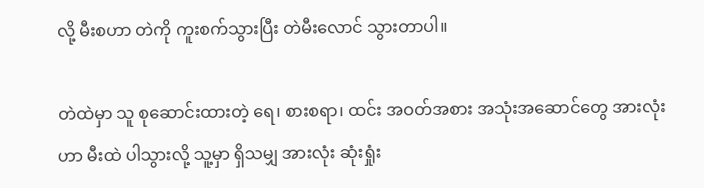လို့ မီးစဟာ တဲကို ကူးစက်သွားပြီး တဲမီးလောင် သွားတာပါ။

တဲထဲမှာ သူ စုဆောင်းထားတဲ့ ရေ၊ စားစရာ၊ ထင်း အဝတ်အစား အသုံးအဆောင်တွေ အားလုံးဟာ မီးထဲ ပါသွားလို့ သူ့မှာ ရှိသမျှ အားလုံး ဆုံးရှုံး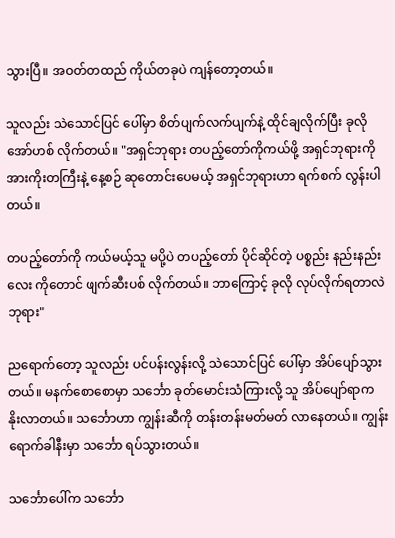သွားပြီ။ အဝတ်တထည် ကိုယ်တခုပဲ ကျန်တော့တယ်။

သူလည်း သဲသောင်ပြင် ပေါ်မှာ စိတ်ပျက်လက်ပျက်နဲ့ ထိုင်ချလိုက်ပြီး ခုလို အော်ဟစ် လိုက်တယ်။ "အရှင်ဘုရား တပည့်တော်ကိုကယ်ဖို့ အရှင်ဘုရားကို အားကိုးတကြီးနဲ့ နေ့စဉ် ဆုတောင်းပေမယ့် အရှင်ဘုရားဟာ ရက်စက် လွန်းပါတယ်။

တပည့်တော်ကို ကယ်မယ့်သူ မပို့ပဲ တပည့်တော် ပိုင်ဆိုင်တဲ့ ပစ္စည်း နည်းနည်းလေး ကိုတောင် ဖျက်ဆီးပစ် လိုက်တယ်။ ဘာကြောင့် ခုလို လုပ်လိုက်ရတာလဲ ဘုရား"

ညရောက်တော့ သူလည်း ပင်ပန်းလွန်းလို့ သဲသောင်ပြင် ပေါ်မှာ အိပ်ပျော်သွားတယ်။ မနက်စောစောမှာ သင်္ဘော ခုတ်မောင်းသံကြားလို့ သူ အိပ်ပျော်ရာက နိုးလာတယ်။ သင်္ဘောဟာ ကျွန်းဆီကို တန်းတန်းမတ်မတ် လာနေတယ်။ ကျွန်းရောက်ခါနီးမှာ သင်္ဘော ရပ်သွားတယ်။

သင်္ဘောပေါ်က သင်္ဘော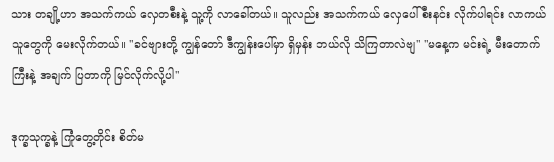သား တချို့ဟာ အသက်ကယ် လှေတစီးနဲ့ သူ့ကို လာခေါ်တယ်။ သူလည်း အသက်ကယ် လှေပေါ် စီးနင်း လိုက်ပါရင်း လာကယ်သူတွေကို မေးလိုက်တယ်။ "ခင်ဗျားတို့ ကျွန်တော် ဒီကျွန်းပေါ်မှာ ရှိမှန်း ဘယ်လို သိကြတာလဲဗျ" "မနေ့က မင်းရဲ့ မီးတောက်ကြီးနဲ့ အချက် ပြတာကို မြင်လိုက်လို့ပါ"

ဒုက္ခသုက္ခနဲ့ ကြုံတွေ့တိုင်း စိတ်မ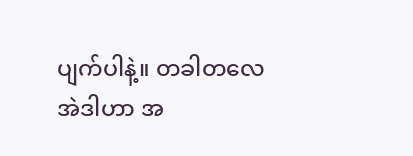ပျက်ပါနဲ့။ တခါတလေ အဲဒါဟာ အ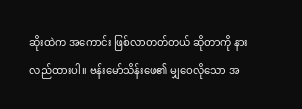ဆိုးထဲက အကောင်း ဖြစ်လာတတ်တယ် ဆိုတာကို နားလည်ထားပါ။ ဗန်းမော်သိန်းဖေ၏ မျှဝေလိုသော အ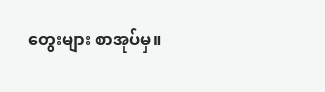တွေးများ စာအုပ်မှ။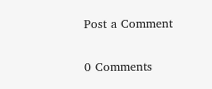Post a Comment

0 Comments